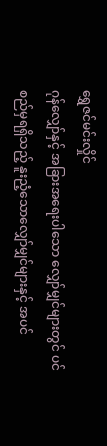ရွှေဇင်မင်းလှိုင်
ဂုန်လျှော်နှင့် အခြားအရေးပါသော လျှော်မျှင်များတွင် ပင်စည်မှရရှိသည့် နူးညံ့သောလျှော်မျှင်များနှင့် အပင်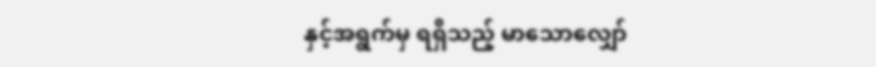နှင့်အရွက်မှ ရရှိသည့် မာသောလျှော်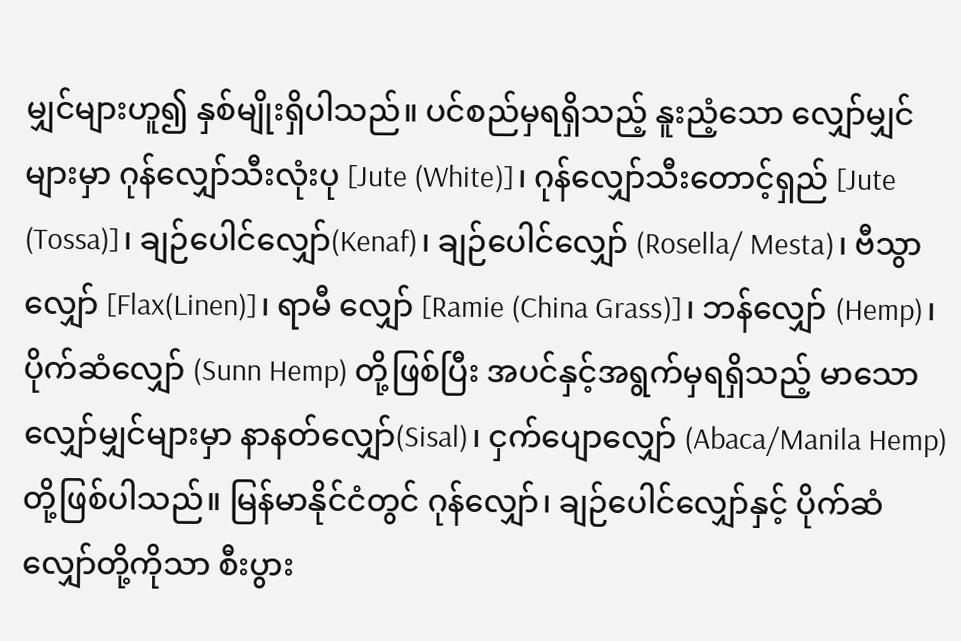မျှင်များဟူ၍ နှစ်မျိုးရှိပါသည်။ ပင်စည်မှရရှိသည့် နူးညံ့သော လျှော်မျှင်များမှာ ဂုန်လျှော်သီးလုံးပု [Jute (White)]၊ ဂုန်လျှော်သီးတောင့်ရှည် [Jute (Tossa)]၊ ချဉ်ပေါင်လျှော်(Kenaf)၊ ချဉ်ပေါင်လျှော် (Rosella/ Mesta)၊ ဗီသွာလျှော် [Flax(Linen)]၊ ရာမီ လျှော် [Ramie (China Grass)]၊ ဘန်လျှော် (Hemp)၊ ပိုက်ဆံလျှော် (Sunn Hemp) တို့ဖြစ်ပြီး အပင်နှင့်အရွက်မှရရှိသည့် မာသော လျှော်မျှင်များမှာ နာနတ်လျှော်(Sisal)၊ ငှက်ပျောလျှော် (Abaca/Manila Hemp) တို့ဖြစ်ပါသည်။ မြန်မာနိုင်ငံတွင် ဂုန်လျှော်၊ ချဉ်ပေါင်လျှော်နှင့် ပိုက်ဆံလျှော်တို့ကိုသာ စီးပွား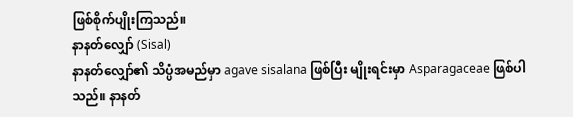ဖြစ်စိုက်ပျိုးကြသည်။
နာနတ်လျှော် (Sisal)
နာနတ်လျှော်၏ သိပ္ပံအမည်မှာ agave sisalana ဖြစ်ပြီး မျိုးရင်းမှာ Asparagaceae ဖြစ်ပါသည်။ နာနတ်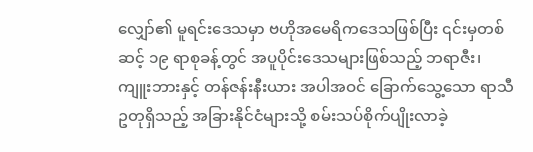လျှော်၏ မူရင်းဒေသမှာ ဗဟိုအမေရိကဒေသဖြစ်ပြီး ၎င်းမှတစ်ဆင့် ၁၉ ရာစုခန့်တွင် အပူပိုင်းဒေသများဖြစ်သည့် ဘရာဇီး၊ ကျူးဘားနှင့် တန်ဇန်းနီးယား အပါအဝင် ခြောက်သွေ့သော ရာသီဥတုရှိသည့် အခြားနိုင်ငံများသို့ စမ်းသပ်စိုက်ပျိုးလာခဲ့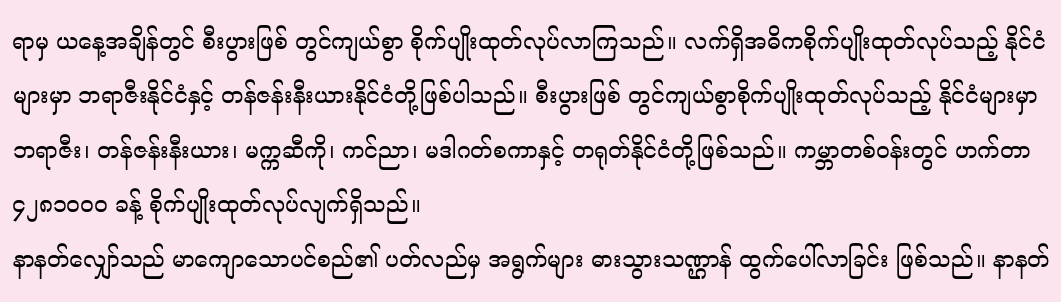ရာမှ ယနေ့အချိန်တွင် စီးပွားဖြစ် တွင်ကျယ်စွာ စိုက်ပျိုးထုတ်လုပ်လာကြသည်။ လက်ရှိအဓိကစိုက်ပျိုးထုတ်လုပ်သည့် နိုင်ငံများမှာ ဘရာဇီးနိုင်ငံနှင့် တန်ဇန်းနီးယားနိုင်ငံတို့ဖြစ်ပါသည်။ စီးပွားဖြစ် တွင်ကျယ်စွာစိုက်ပျိုးထုတ်လုပ်သည့် နိုင်ငံများမှာ ဘရာဇီး၊ တန်ဇန်းနီးယား၊ မက္ကဆီကို၊ ကင်ညာ၊ မဒါဂတ်စကာနှင့် တရုတ်နိုင်ငံတို့ဖြစ်သည်။ ကမ္ဘာတစ်ဝန်းတွင် ဟက်တာ ၄၂၈၁၀၀၀ ခန့် စိုက်ပျိုးထုတ်လုပ်လျက်ရှိသည်။
နာနတ်လျှော်သည် မာကျောသောပင်စည်၏ ပတ်လည်မှ အရွက်များ ဓားသွားသဏ္ဌာန် ထွက်ပေါ်လာခြင်း ဖြစ်သည်။ နာနတ်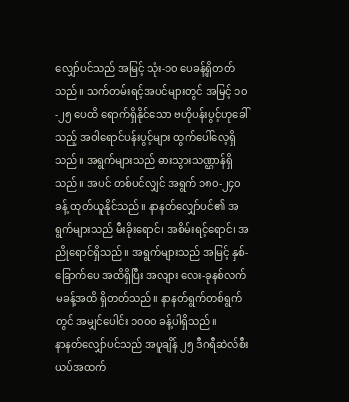လျှော်ပင်သည် အမြင့် သုံး-၁၀ ပေခန့်ရှိတတ်သည်။ သက်တမ်းရင့်အပင်များတွင် အမြင့် ၁၀-၂၅ ပေထိ ရောက်ရှိနိုင်သော ဗဟိုပန်းပွင့်ဟုခေါ်သည့် အဝါရောင်ပန်းပွင့်များ ထွက်ပေါ်လေ့ရှိသည်။ အရွက်များသည် ဓားသွားသဏ္ဌာန်ရှိသည်။ အပင် တစ်ပင်လျှင် အရွက် ၁၈၀-၂၄၀ ခန့် ထုတ်ယူနိုင်သည်။ နာနတ်လျှော်ပင်၏ အရွက်များသည် မီးခိုးရောင်၊ အစိမ်းရင့်ရောင်၊ အညိုရောင်ရှိသည်။ အရွက်များသည် အမြင့် နှစ်-ခြောက်ပေ အထိရှိပြီး အလျား လေး-ခုနစ်လက်မခန့်အထိ ရှိတတ်သည်။ နာနတ်ရွက်တစ်ရွက်တွင် အမျှင်ပေါင်း ၁၀၀၀ ခန့်ပါရှိသည်။
နာနတ်လျှော်ပင်သည် အပူချိန် ၂၅ ဒီဂရီဆဲလ်စီးယပ်အထက်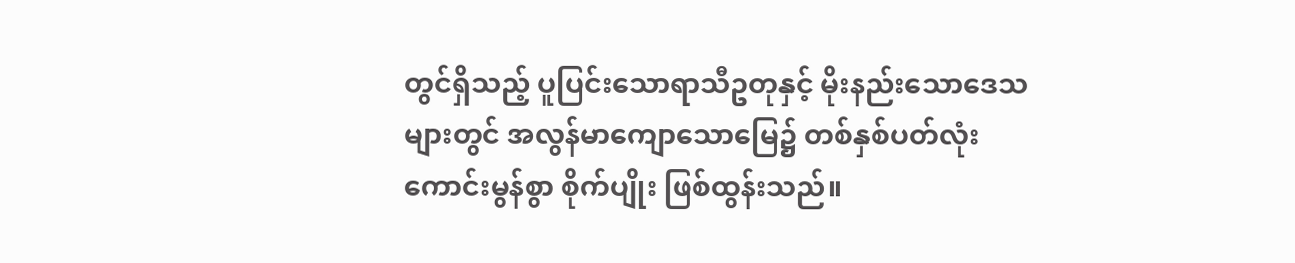တွင်ရှိသည့် ပူပြင်းသောရာသီဥတုနှင့် မိုးနည်းသောဒေသများတွင် အလွန်မာကျောသောမြေ၌ တစ်နှစ်ပတ်လုံးကောင်းမွန်စွာ စိုက်ပျိုး ဖြစ်ထွန်းသည်။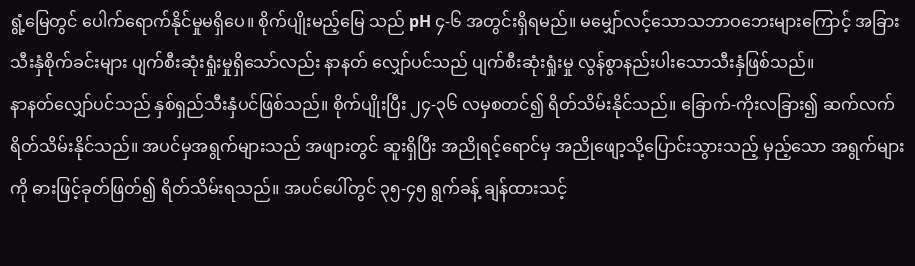ရွံ့မြေတွင် ပေါက်ရောက်နိုင်မှုမရှိပေ။ စိုက်ပျိုးမည့်မြေ သည် pH ၄-၆ အတွင်းရှိရမည်။ မမျှော်လင့်သောသဘာဝဘေးများကြောင့် အခြားသီးနှံစိုက်ခင်းများ ပျက်စီးဆုံးရှုံးမှုရှိသော်လည်း နာနတ် လျှော်ပင်သည် ပျက်စီးဆုံးရှုံးမှု လွန်စွာနည်းပါးသောသီးနှံဖြစ်သည်။
နာနတ်လျှော်ပင်သည် နှစ်ရှည်သီးနှံပင်ဖြစ်သည်။ စိုက်ပျိုးပြီး ၂၄-၃၆ လမှစတင်၍ ရိတ်သိမ်းနိုင်သည်။ ခြောက်-ကိုးလခြား၍ ဆက်လက်ရိတ်သိမ်းနိုင်သည်။ အပင်မှအရွက်များသည် အဖျားတွင် ဆူးရှိပြီး အညိုရင့်ရောင်မှ အညိုဖျော့သို့ပြောင်းသွားသည့် မှည့်သော အရွက်များကို ဓားဖြင့်ခုတ်ဖြတ်၍ ရိတ်သိမ်းရသည်။ အပင်ပေါ်တွင် ၃၅-၄၅ ရွက်ခန့် ချန်ထားသင့်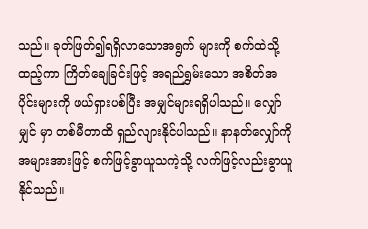သည်။ ခုတ်ဖြတ်၍ရရှိလာသောအရွက် များကို စက်ထဲသို့ထည့်ကာ ကြိတ်ချေခြင်းဖြင့် အရည်ရွှမ်းသော အစိတ်အပိုင်းများကို ဖယ်ရှားပစ်ပြီး အမျှင်များရရှိပါသည်။ လျှော်မျှင် မှာ တစ်မီတာထိ ရှည်လျားနိုင်ပါသည်။ နာနတ်လျှော်ကို အများအားဖြင့် စက်ဖြင့်ခွာယူသကဲ့သို့ လက်ဖြင့်လည်းခွာယူနိုင်သည်။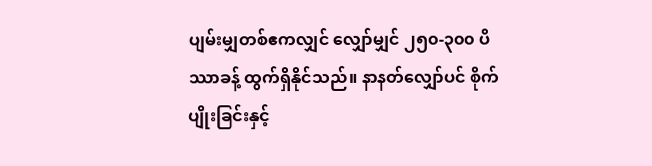ပျမ်းမျှတစ်ဧကလျှင် လျှော်မျှင် ၂၅၀-၃၀၀ ပိဿာခန့် ထွက်ရှိနိုင်သည်။ နာနတ်လျှော်ပင် စိုက်ပျိုးခြင်းနှင့်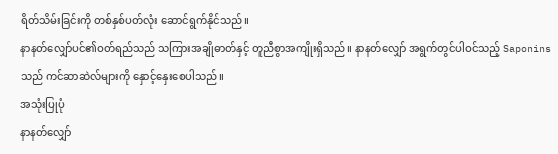ရိတ်သိမ်းခြင်းကို တစ်နှစ်ပတ်လုံး ဆောင်ရွက်နိုင်သည်။
နာနတ်လျှော်ပင်၏ဝတ်ရည်သည် သကြားအချိုဓာတ်နှင့် တူညီစွာအကျိုးရှိသည်။ နာနတ်လျှော် အရွက်တွင်ပါဝင်သည့် Saponins သည် ကင်ဆာဆဲလ်များကို နှောင့်နှေးစေပါသည်။
အသုံးပြုပုံ
နာနတ်လျှော်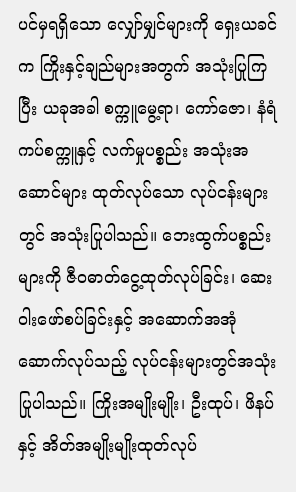ပင်မှရရှိသော လျှော်မျှင်များကို ရှေးယခင်က ကြိုးနှင့်ချည်များအတွက် အသုံးပြုကြပြီး ယခုအခါ စက္ကူမွေ့ရာ၊ ကော်ဇော၊ နံရံကပ်စက္ကူနှင့် လက်မှုပစ္စည်း အသုံးအဆောင်များ ထုတ်လုပ်သော လုပ်ငန်းများတွင် အသုံးပြုပါသည်။ ဘေးထွက်ပစ္စည်းများကို ဇီဝဓာတ်ငွေ့ထုတ်လုပ်ခြင်း၊ ဆေးဝါးဖော်စပ်ခြင်းနှင့် အဆောက်အအုံဆောက်လုပ်သည့် လုပ်ငန်းများတွင်အသုံးပြုပါသည်။ ကြိုးအမျိုးမျိုး၊ ဦးထုပ်၊ ဖိနပ်နှင့် အိတ်အမျိုးမျိုးထုတ်လုပ်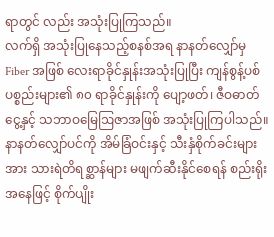ရာတွင် လည်း အသုံးပြုကြသည်။
လက်ရှိ အသုံးပြုနေသည့်စနစ်အရ နာနတ်လျှော်မှ Fiber အဖြစ် လေးရာခိုင်နှုန်းအသုံးပြုပြီး ကျန်စွန့်ပစ်ပစ္စည်းများ၏ ၈၀ ရာခိုင်နှုန်းကို ပျော့ဖတ်၊ ဇီဝဓာတ်ငွေ့နှင့် သဘာဝမြေဩဇာအဖြစ် အသုံးပြုကြပါသည်။ နာနတ်လျှော်ပင်ကို အိမ်ခြံဝင်းနှင့် သီးနှံစိုက်ခင်းများအား သားရဲတိရစ္ဆာန်များ မဖျက်ဆီးနိုင်စေရန် စည်းရိုးအနေဖြင့် စိုက်ပျိုး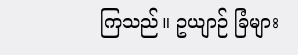ကြသည်။ ဥယျာဉ် ခြံများ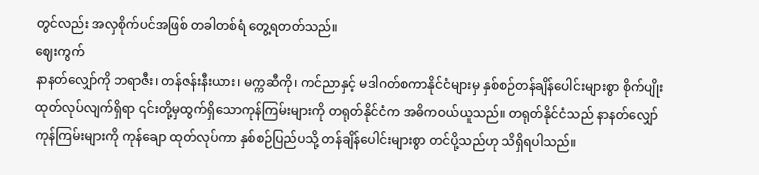တွင်လည်း အလှစိုက်ပင်အဖြစ် တခါတစ်ရံ တွေ့ရတတ်သည်။
ဈေးကွက်
နာနတ်လျှော်ကို ဘရာဇီး၊ တန်ဇန်းနီးယား၊ မက္ကဆီကို၊ ကင်ညာနှင့် မဒါဂတ်စကာနိုင်ငံများမှ နှစ်စဉ်တန်ချိန်ပေါင်းများစွာ စိုက်ပျိုးထုတ်လုပ်လျက်ရှိရာ ၎င်းတို့မှထွက်ရှိသောကုန်ကြမ်းများကို တရုတ်နိုင်ငံက အဓိကဝယ်ယူသည်။ တရုတ်နိုင်ငံသည် နာနတ်လျှော်ကုန်ကြမ်းများကို ကုန်ချော ထုတ်လုပ်ကာ နှစ်စဉ်ပြည်ပသို့ တန်ချိန်ပေါင်းများစွာ တင်ပို့သည်ဟု သိရှိရပါသည်။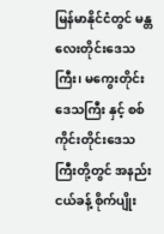မြန်မာနိုင်ငံတွင် မန္တလေးတိုင်းဒေသကြီး၊ မကွေးတိုင်းဒေသကြီး နှင့် စစ်ကိုင်းတိုင်းဒေသကြီးတို့တွင် အနည်းငယ်ခန့် စိုက်ပျိုး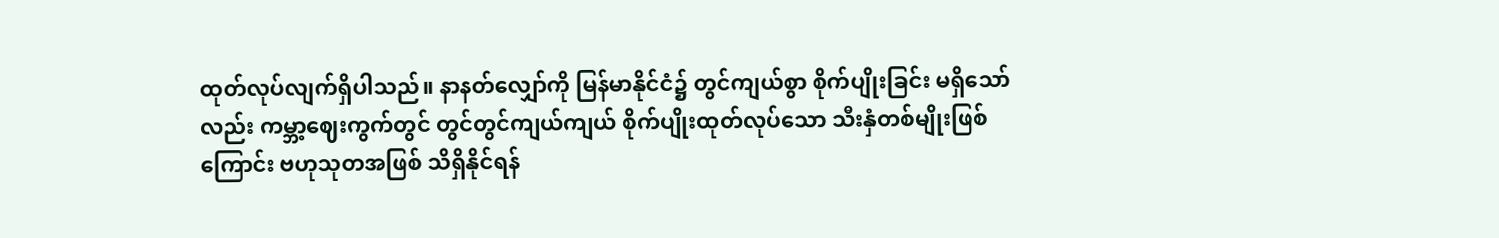ထုတ်လုပ်လျက်ရှိပါသည်။ နာနတ်လျှော်ကို မြန်မာနိုင်ငံ၌ တွင်ကျယ်စွာ စိုက်ပျိုးခြင်း မရှိသော်လည်း ကမ္ဘာ့ဈေးကွက်တွင် တွင်တွင်ကျယ်ကျယ် စိုက်ပျိုးထုတ်လုပ်သော သီးနှံတစ်မျိုးဖြစ်ကြောင်း ဗဟုသုတအဖြစ် သိရှိနိုင်ရန်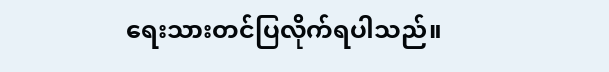ရေးသားတင်ပြလိုက်ရပါသည်။